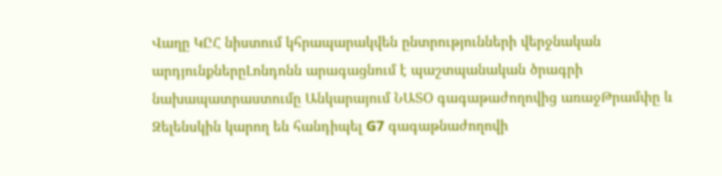Վաղը ԿԸՀ նիստում կհրապարակվեն ընտրությունների վերջնական արդյունքներըԼոնդոնն արագացնում է պաշտպանական ծրագրի նախապատրաստումը Անկարայում ՆԱՏՕ գագաթաժողովից առաջԹրամփը և Զելենսկին կարող են հանդիպել G7 գագաթնաժողովի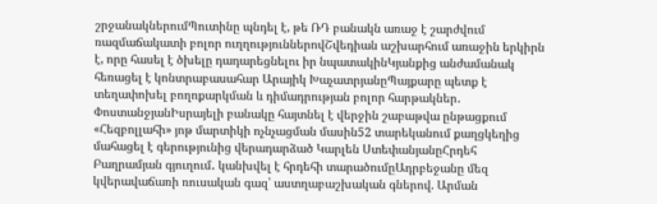շրջանակներումՊուտինը պնդել է, թե ՌԴ բանակն առաջ է շարժվում ռազմաճակատի բոլոր ուղղություններովՇվեդիան աշխարհում առաջին երկիրն է, որը հասել է ծխելը դադարեցնելու իր նպատակինԿյանքից անժամանակ հեռացել է կոնտրաբասահար Արայիկ ԽաչատրյանըՊայքարը պետք է տեղափոխել բողոքարկման և դիմադրության բոլոր հարթակներ․ ՓոստանջյանԻսրայելի բանակը հայտնել է վերջին շաբաթվա ընթացքում «Հեզբոլլահի» յոթ մարտիկի ոչնչացման մասին52 տարեկանում քաղցկեղից մահացել է գերությունից վերադարձած Կարլեն ՍտեփանյանըՀրդեհ Բաղրամյան գյուղում․ կանխվել է հրդեհի տարածումըԱդրբեջանը մեզ կվերավաճառի ռուսական գազ՝ աստղաբաշխական գներով. Արման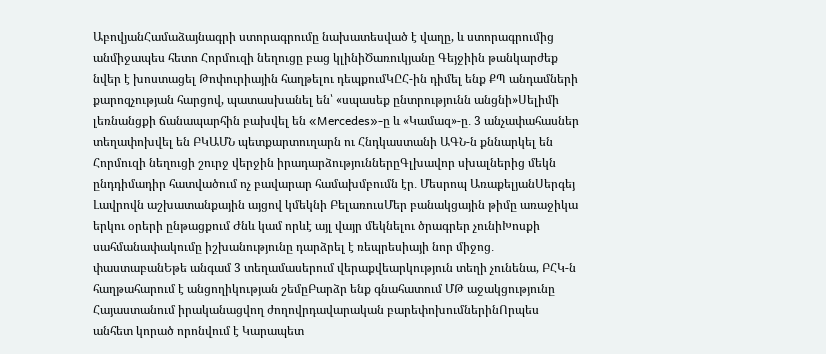ԱբովյանՀամաձայնագրի ստորագրումը նախատեսված է վաղը, և ստորագրումից անմիջապես հետո Հորմուզի նեղուցը բաց կլինիԾառուկյանը Գեյջիին թանկարժեք նվեր է խոստացել Թոփուրիային հաղթելու դեպքումԿԸՀ-ին դիմել ենք ՔՊ անդամների քարոզչության հարցով, պատասխանել են՝ «սպասեք ընտրությունն անցնի»Սելիմի լեռնանցքի ճանապարհին բախվել են «Mercedes»-ը և «Կամազ»-ը․ 3 անչափահասներ տեղափոխվել են ԲԿԱՄՆ պետքարտուղարն ու Հնդկաստանի ԱԳՆ-ն քննարկել են Հորմուզի նեղուցի շուրջ վերջին իրադարձություններըԳլխավոր սխալներից մեկն ընդդիմադիր հատվածում ոչ բավարար համախմբումն էր․ Մեսրոպ ԱռաքելյանՍերգեյ Լավրովն աշխատանքային այցով կմեկնի ԲելառուսՄեր բանակցային թիմը առաջիկա երկու օրերի ընթացքում Ժնև կամ որևէ այլ վայր մեկնելու ծրագրեր չունիԽոսքի սահմանափակումը իշխանությունը դարձրել է ռեպրեսիայի նոր միջոց․ փաստաբանԵթե անգամ 3 տեղամասերում վերաքվեարկություն տեղի չունենա, ԲՀԿ-ն հաղթահարում է անցողիկության շեմըԲարձր ենք գնահատում ՄԹ աջակցությունը Հայաստանում իրականացվող ժողովրդավարական բարեփոխումներինՈրպես անհետ կորած որոնվում է Կարապետ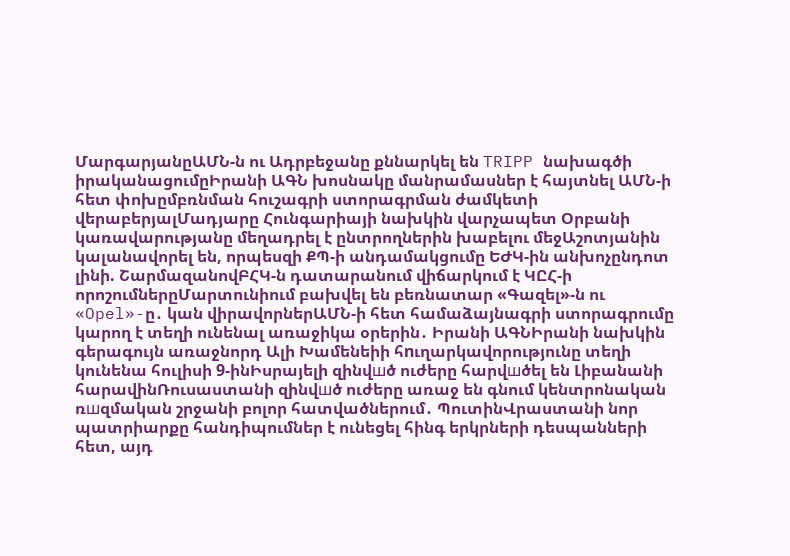ՄարգարյանըԱՄՆ-ն ու Ադրբեջանը քննարկել են TRIPP նախագծի իրականացումըԻրանի ԱԳՆ խոսնակը մանրամասներ է հայտնել ԱՄՆ-ի հետ փոխըմբռնման հուշագրի ստորագրման ժամկետի վերաբերյալՄադյարը Հունգարիայի նախկին վարչապետ Օրբանի կառավարությանը մեղադրել է ընտրողներին խաբելու մեջԱշոտյանին կալանավորել են, որպեսզի ՔՊ-ի անդամակցումը ԵԺԿ-ին անխոչընդոտ լինի. ՇարմազանովԲՀԿ-ն դատարանում վիճարկում է ԿԸՀ-ի որոշումներըՄարտունիում բախվել են բեռնատար «Գազել»-ն ու «Opel»-ը․ կան վիրավորներԱՄՆ-ի հետ համաձայնագրի ստորագրումը կարող է տեղի ունենալ առաջիկա օրերին․ Իրանի ԱԳՆԻրանի նախկին գերագույն առաջնորդ Ալի Խամենեիի հnւղարկավորությունը տեղի կունենա հուլիսի 9-ինԻսրայելի զինվшծ ուժերը հարվшծել են Լիբանանի հարավինՌուսաստանի զինվшծ ուժերը առաջ են գնում կենտրոնական ռшզմական շրջանի բոլոր հատվածներում․ ՊուտինՎրաստանի նոր պատրիարքը հանդիպումներ է ունեցել հինգ երկրների դեսպանների հետ, այդ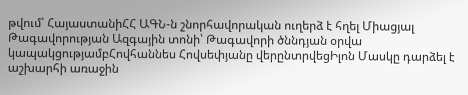թվում՝ ՀայաստանիՀՀ ԱԳՆ-ն շնորհավորական ուղերձ է հղել Միացյալ Թագավորության Ազգային տոնի՝ Թագավորի ծննդյան օրվա կապակցությամբՀովհաննես Հովսեփյանը վերընտրվեցԻլոն Մասկը դարձել է աշխարհի առաջին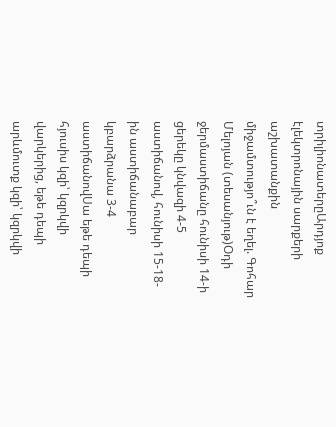տրիլիոնատերըԱրդյոք էլեկտրոնային սարքերի աշխատանքին միջամտությո՞ւն է եղել. Գոհար Մելոյան (տեսանյութ)Օդի ջերմաստիճանը հունիսի 14-ի ցերեկը կնվազի 4-5 աստիճանով, հունիսի 15-18-ին աստիճանաբար կբարձրանա 3-4 աստիճանովՍա եթե դեպի հյուսիս կզի՝ կզրկվի վարկերից, եթե դեպի արևմուտք կզի՝ կզրկվի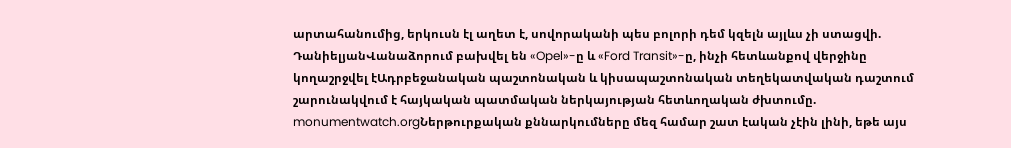արտահանումից, երկուսն էլ աղետ է, սովորականի պես բոլորի դեմ կզելն այլևս չի ստացվի. ԴանիելյանՎանաձորում բախվել են «Opel»-ը և «Ford Transit»-ը, ինչի հետևանքով վերջինը կողաշրջվել էԱդրբեջանական պաշտոնական և կիսապաշտոնական տեղեկատվական դաշտում շարունակվում է հայկական պատմական ներկայության հետևողական ժխտումը. monumentwatch.orgՆերթուրքական քննարկումները մեզ համար շատ էական չէին լինի, եթե այս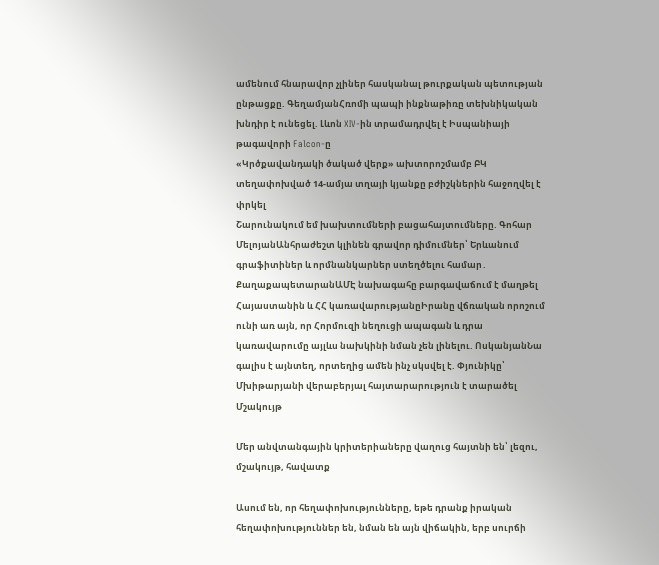ամենում հնարավոր չլիներ հասկանալ թուրքական պետության ընթացքը. ԳեղամյանՀռոմի պապի ինքնաթիռը տեխնիկական խնդիր է ունեցել. Լևոն XIV-ին տրամադրվել է Իսպանիայի թագավորի Falcon-ը
«Կրծքավանդակի ծակած վերք» ախտորոշմամբ ԲԿ տեղափոխված 14-ամյա տղայի կյանքը բժիշկներին հաջողվել է փրկել
Շարունակում եմ խախտումների բացահայտումները. Գոհար ՄելոյանԱնհրաժեշտ կլինեն գրավոր դիմումներ՝ Երևանում գրաֆիտիներ և որմնանկարներ ստեղծելու համար․ ՔաղաքապետարանԱՄԷ նախագահը բարգավաճում է մաղթել Հայաստանին և ՀՀ կառավարությանըԻրանը վճռական որոշում ունի առ այն, որ Հորմուզի նեղուցի ապագան և դրա կառավարումը այլևս նախկինի նման չեն լինելու. ՈսկանյանՆա գալիս է այնտեղ, որտեղից ամեն ինչ սկսվել է. Փյունիկը՝ Մխիթարյանի վերաբերյալ հայտարարություն է տարածել
Մշակույթ

Մեր անվտանգային կրիտերիաները վաղուց հայտնի են՝ լեզու, մշակույթ, հավատք

Ասում են, որ հեղափոխությունները, եթե դրանք իրական հեղափոխություններ են, նման են այն վիճակին, երբ սուրճի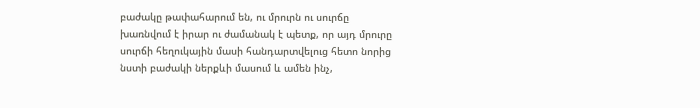բաժակը թափահարում են, ու մրուրն ու սուրճը խառնվում է իրար ու ժամանակ է պետք, որ այդ մրուրը սուրճի հեղուկային մասի հանդարտվելուց հետո նորից նստի բաժակի ներքևի մասում և ամեն ինչ,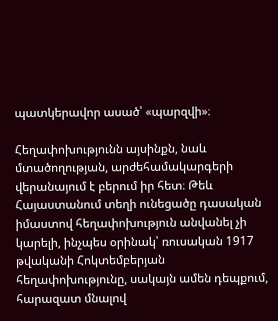պատկերավոր ասած՝ «պարզվի»։

Հեղափոխությունն այսինքն, նաև մտածողության, արժեհամակարգերի վերանայում է բերում իր հետ։ Թեև Հայաստանում տեղի ունեցածը դասական իմաստով հեղափոխություն անվանել չի կարելի, ինչպես օրինակ՝ ռուսական 1917 թվականի Հոկտեմբերյան հեղափոխությունը, սակայն ամեն դեպքում, հարազատ մնալով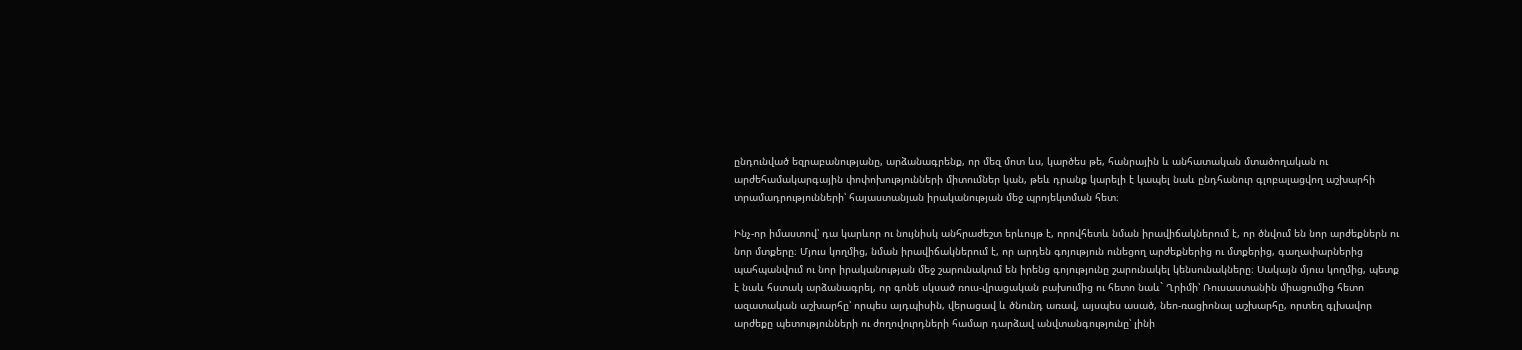ընդունված եզրաբանությանը, արձանագրենք, որ մեզ մոտ ևս, կարծես թե, հանրային և անհատական մտածողական ու արժեհամակարգային փոփոխությունների միտումներ կան, թեև դրանք կարելի է կապել նաև ընդհանուր գլոբալացվող աշխարհի տրամադրությունների՝ հայաստանյան իրականության մեջ պրոյեկտման հետ։

Ինչ-որ իմաստով՝ դա կարևոր ու նույնիսկ անհրաժեշտ երևույթ է, որովհետև նման իրավիճակներում է, որ ծնվում են նոր արժեքներն ու նոր մտքերը։ Մյուս կողմից, նման իրավիճակներում է, որ արդեն գոյություն ունեցող արժեքներից ու մտքերից, գաղափարներից պահպանվում ու նոր իրականության մեջ շարունակում են իրենց գոյությունը շարունակել կենսունակները։ Սակայն մյուս կողմից, պետք է նաև հստակ արձանագրել, որ գոնե սկսած ռուս-վրացական բախումից ու հետո նաև` Ղրիմի՝ Ռուսաստանին միացումից հետո ազատական աշխարհը՝ որպես այդպիսին, վերացավ և ծնունդ առավ, այսպես ասած, նեո-ռացիոնալ աշխարհը, որտեղ գլխավոր արժեքը պետությունների ու ժողովուրդների համար դարձավ անվտանգությունը՝ լինի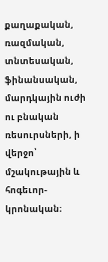քաղաքական, ռազմական, տնտեսական, ֆինանսական, մարդկային ուժի ու բնական ռեսուրսների, ի վերջո՝ մշակութային և հոգեւոր-կրոնական։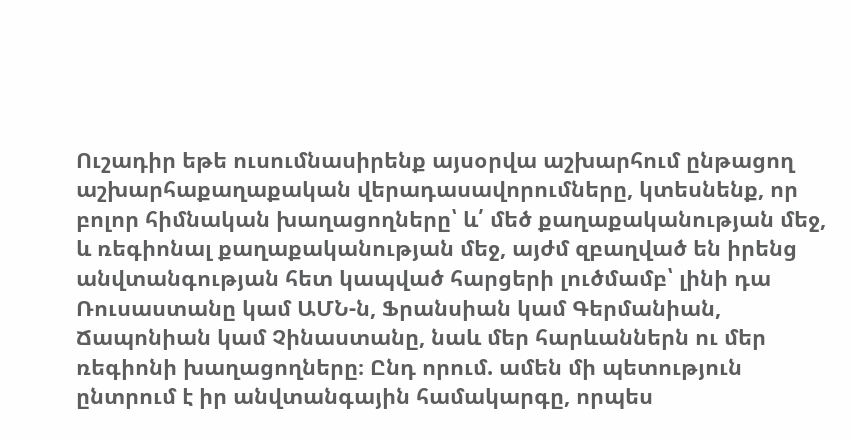Ուշադիր եթե ուսումնասիրենք այսօրվա աշխարհում ընթացող աշխարհաքաղաքական վերադասավորումները, կտեսնենք, որ բոլոր հիմնական խաղացողները՝ և՛ մեծ քաղաքականության մեջ, և ռեգիոնալ քաղաքականության մեջ, այժմ զբաղված են իրենց անվտանգության հետ կապված հարցերի լուծմամբ՝ լինի դա Ռուսաստանը կամ ԱՄՆ-ն, Ֆրանսիան կամ Գերմանիան, Ճապոնիան կամ Չինաստանը, նաև մեր հարևաններն ու մեր ռեգիոնի խաղացողները։ Ընդ որում. ամեն մի պետություն ընտրում է իր անվտանգային համակարգը, որպես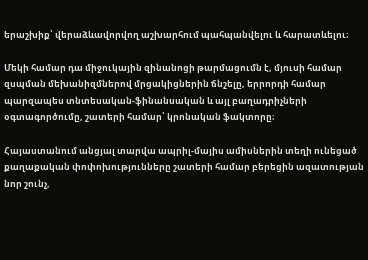երաշխիք՝ վերաձևավորվող աշխարհում պահպանվելու և հարատևելու։

Մեկի համար դա միջուկային զինանոցի թարմացումն է, մյուսի համար զսպման մեխանիզմներով մրցակիցներին ճնշելը, երրորդի համար պարզապես տնտեսական-ֆինանսական և այլ բաղադրիչների օգտագործումը, շատերի համար՝ կրոնական ֆակտորը։

Հայաստանում անցյալ տարվա ապրիլ-մայիս ամիսներին տեղի ունեցած քաղաքական փոփոխությունները շատերի համար բերեցին ազատության նոր շունչ,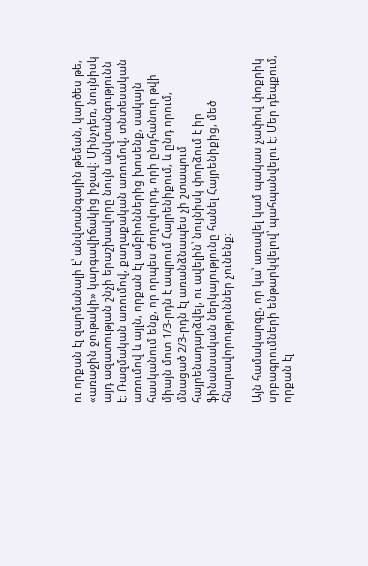ու որքան էլ զարմանալի է՝ անվտանգային թեման, կարծես թե, «առաջին ջութակի» կարգավիճակից իջավ։ Մինչդեռ, նույնիսկ այդ ազատության շնչի երաշխավորը նույն անվտանգությունն է։ Ռազմական առումով, քաղաքական առումով, տնտեսական առումով և այլն, որքան էլ ամբիոններից խոսենք, սակայն հասկանում ենք, որ որպես ժողովուրդ, որի ընդհանուր թվի միայն մոտ 1/3-րդն է ապրում Հայրենիքում, և ընդ որում, մնացած 2/3-րդն էլ առանձնապես չի շտապում հայրենադարձվել, ու ավելին՝ նույնիսկ փորձում է իր ֆինանսական ներկայությունը հանել Հայրենիքից, մեծ հնարավորություններ չունենք։

Այն համակարգը, որ կա՝ առավել կամ պակաս չափով փոքրիկ սրբագրումների ենթարկվելով՝ պահպանվելու է։ Մեր դեպքում, որքան էլ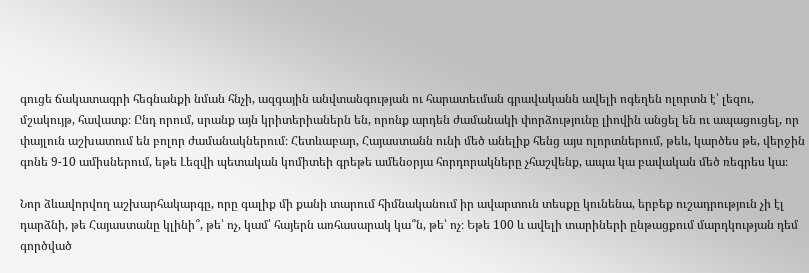գուցե ճակատագրի հեգնանքի նման հնչի, ազգային անվտանգության ու հարատեւման գրավականն ավելի ոգեղեն ոլորտն է՝ լեզու, մշակույթ, հավատք։ Ընդ որում, սրանք այն կրիտերիաներն են, որոնք արդեն ժամանակի փորձությունը լիովին անցել են ու ապացուցել, որ փայլուն աշխատում են բոլոր ժամանակներում։ Հետևաբար, Հայաստանն ունի մեծ անելիք հենց այս ոլորտներում, թեև, կարծես թե, վերջին գոնե 9-10 ամիսներում, եթե Լեզվի պետական կոմիտեի գրեթե ամենօրյա հորդորակները չհաշվենք, ապա կա բավական մեծ ռեգրես կա։

Նոր ձևավորվող աշխարհակարգը, որը գալիք մի քանի տարում հիմնականում իր ավարտուն տեսքը կունենա, երբեք ուշադրություն չի էլ դարձնի, թե Հայաստանը կլինի՞, թե՝ ոչ, կամ՝ հայերն առհասարակ կա՞ն, թե՝ ոչ։ Եթե 100 և ավելի տարիների ընթացքում մարդկության դեմ գործված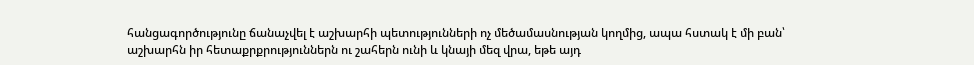հանցագործությունը ճանաչվել է աշխարհի պետությունների ոչ մեծամասնության կողմից, ապա հստակ է մի բան՝ աշխարհն իր հետաքրքրություններն ու շահերն ունի և կնայի մեզ վրա, եթե այդ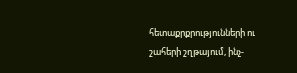հետաքրքրությունների ու շահերի շղթայում, ինչ-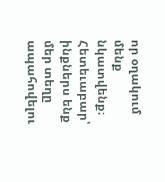որ օղակում մենք նկատվենք։ Հետեւաբար՝ ինքներս ենք մեր տեղը ապահովելու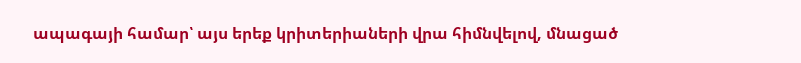ապագայի համար՝ այս երեք կրիտերիաների վրա հիմնվելով, մնացած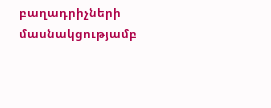բաղադրիչների մասնակցությամբ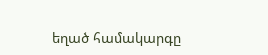եղած համակարգը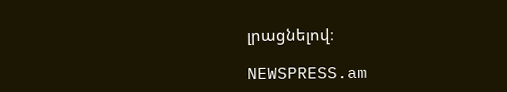լրացնելով։

NEWSPRESS.am